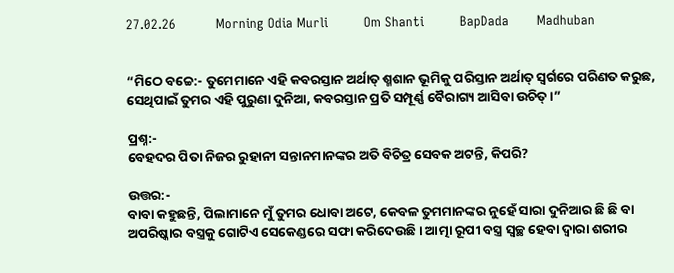27.02.26          Morning Odia Murli         Om Shanti         BapDada       Madhuban


“ମିଠେ ବଚ୍ଚେ:- ତୁମେମାନେ ଏହି କବରସ୍ତାନ ଅର୍ଥାତ୍ ଶ୍ମଶାନ ଭୂମିକୁ ପରିସ୍ତାନ ଅର୍ଥାତ୍ ସ୍ୱର୍ଗରେ ପରିଣତ କରୁଛ, ସେଥିପାଇଁ ତୁମର ଏହି ପୁରୁଣା ଦୁନିଆ, କବରସ୍ତାନ ପ୍ରତି ସମ୍ପୂର୍ଣ୍ଣ ବୈରାଗ୍ୟ ଆସିବା ଉଚିତ୍ ।”

ପ୍ରଶ୍ନ:-
ବେହଦର ପିତା ନିଜର ରୁହାନୀ ସନ୍ତାନମାନଙ୍କର ଅତି ବିଚିତ୍ର ସେବକ ଅଟନ୍ତି, କିପରି?

ଉତ୍ତର:-
ବାବା କହୁଛନ୍ତି, ପିଲାମାନେ ମୁଁ ତୁମର ଧୋବା ଅଟେ, କେବଳ ତୁମମାନଙ୍କର ନୁହେଁ ସାରା ଦୁନିଆର ଛି ଛି ବା ଅପରିଷ୍କାର ବସ୍ତ୍ରକୁ ଗୋଟିଏ ସେକେଣ୍ଡରେ ସଫା କରିଦେଉଛି । ଆତ୍ମା ରୂପୀ ବସ୍ତ୍ର ସ୍ୱଚ୍ଛ ହେବା ଦ୍ୱାରା ଶରୀର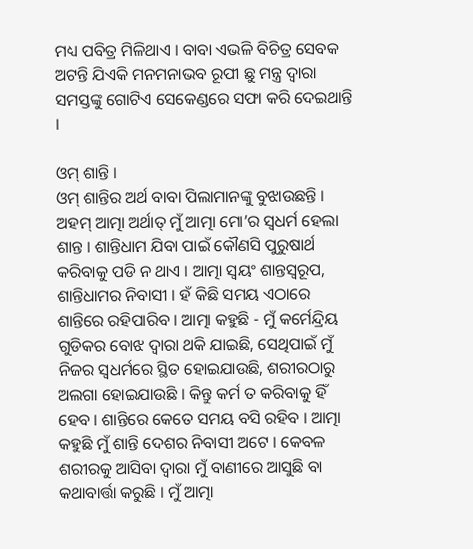ମଧ୍ୟ ପବିତ୍ର ମିଳିଥାଏ । ବାବା ଏଭଳି ବିଚିତ୍ର ସେବକ ଅଟନ୍ତି ଯିଏକି ମନମନାଭବ ରୂପୀ ଛୁ ମନ୍ତ୍ର ଦ୍ୱାରା ସମସ୍ତଙ୍କୁ ଗୋଟିଏ ସେକେଣ୍ଡରେ ସଫା କରି ଦେଇଥାନ୍ତି ।

ଓମ୍ ଶାନ୍ତି ।
ଓମ୍ ଶାନ୍ତିର ଅର୍ଥ ବାବା ପିଲାମାନଙ୍କୁ ବୁଝାଉଛନ୍ତି । ଅହମ୍ ଆତ୍ମା ଅର୍ଥାତ୍ ମୁଁ ଆତ୍ମା ମୋ’ର ସ୍ୱଧର୍ମ ହେଲା ଶାନ୍ତ । ଶାନ୍ତିଧାମ ଯିବା ପାଇଁ କୌଣସି ପୁରୁଷାର୍ଥ କରିବାକୁ ପଡି ନ ଥାଏ । ଆତ୍ମା ସ୍ୱୟଂ ଶାନ୍ତସ୍ୱରୂପ, ଶାନ୍ତିଧାମର ନିବାସୀ । ହଁ କିଛି ସମୟ ଏଠାରେ ଶାନ୍ତିରେ ରହିପାରିବ । ଆତ୍ମା କହୁଛି - ମୁଁ କର୍ମେନ୍ଦ୍ରିୟ ଗୁଡିକର ବୋଝ ଦ୍ୱାରା ଥକି ଯାଇଛି, ସେଥିପାଇଁ ମୁଁ ନିଜର ସ୍ୱଧର୍ମରେ ସ୍ଥିତ ହୋଇଯାଉଛି, ଶରୀରଠାରୁ ଅଲଗା ହୋଇଯାଉଛି । କିନ୍ତୁ କର୍ମ ତ କରିବାକୁ ହିଁ ହେବ । ଶାନ୍ତିରେ କେତେ ସମୟ ବସି ରହିବ । ଆତ୍ମା କହୁଛି ମୁଁ ଶାନ୍ତି ଦେଶର ନିବାସୀ ଅଟେ । କେବଳ ଶରୀରକୁ ଆସିବା ଦ୍ୱାରା ମୁଁ ବାଣୀରେ ଆସୁଛି ବା କଥାବାର୍ତ୍ତା କରୁଛି । ମୁଁ ଆତ୍ମା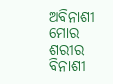ଅବିନାଶୀ ମୋର ଶରୀର ବିନାଶୀ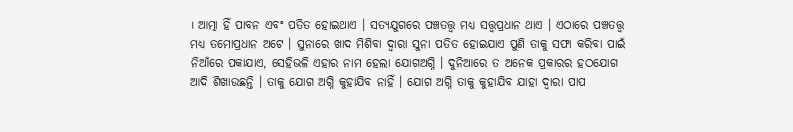। ଆତ୍ମା ହିଁ ପାବନ ଏବଂ ପତିତ ହୋଇଥାଏ । ସତ୍ୟଯୁଗରେ ପଞ୍ଚତତ୍ତ୍ୱ ମଧ୍ୟ ସତ୍ତ୍ୱପ୍ରଧାନ ଥାଏ । ଏଠାରେ ପଞ୍ଚତତ୍ତ୍ୱ ମଧ୍ୟ ତମୋପ୍ରଧାନ ଅଟେ । ସୁନାରେ ଖାଦ ମିଶିବା ଦ୍ୱାରା ସୁନା ପତିତ ହୋଇଯାଏ ପୁଣି ତାକୁ ସଫା କରିବା ପାଇଁ ନିଆଁରେ ପକାଯାଏ, ସେହିଭଳି ଏହାର ନାମ ହେଲା ଯୋଗଅଗ୍ନି । ଦୁନିଆରେ ତ ଅନେକ ପ୍ରକାରର ହଠଯୋଗ ଆଦି ଶିଖାଉଛନ୍ତି । ତାକୁ ଯୋଗ ଅଗ୍ନି କୁହାଯିବ ନାହିଁ । ଯୋଗ ଅଗ୍ନି ତାକୁ କୁହାଯିବ ଯାହା ଦ୍ୱାରା ପାପ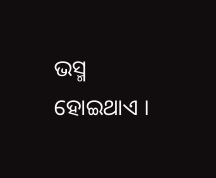ଭସ୍ମ ହୋଇଥାଏ ।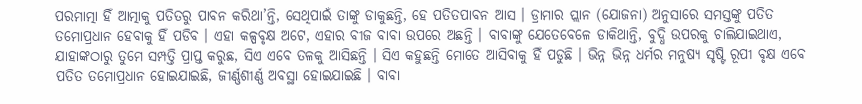ପରମାତ୍ମା ହିଁ ଆତ୍ମାକୁ ପତିତରୁ ପାବନ କରିଥା’ନ୍ତି, ସେଥିପାଇଁ ତାଙ୍କୁ ଡାକୁଛନ୍ତି, ହେ ପତିତପାବନ ଆସ । ଡ୍ରାମାର ପ୍ଲାନ (ଯୋଜନା) ଅନୁସାରେ ସମସ୍ତଙ୍କୁ ପତିତ ତମୋପ୍ରଧାନ ହେବାକୁ ହିଁ ପଡିବ । ଏହା କଳ୍ପବୃକ୍ଷ ଅଟେ, ଏହାର ବୀଜ ବାବା ଉପରେ ଅଛନ୍ତି । ବାବାଙ୍କୁ ଯେତେବେଳେ ଡାକିଥାନ୍ତି, ବୁଦ୍ଧି ଉପରକୁ ଚାଲିଯାଇଥାଏ, ଯାହାଙ୍କଠାରୁ ତୁମେ ସମ୍ପତ୍ତି ପ୍ରାପ୍ତ କରୁଛ, ସିଏ ଏବେ ତଳକୁ ଆସିଛନ୍ତି । ସିଏ କହୁଛନ୍ତି ମୋତେ ଆସିବାକୁ ହିଁ ପଡୁଛି । ଭିନ୍ନ ଭିନ୍ନ ଧର୍ମର ମନୁଷ୍ୟ ସୃଷ୍ଟି ରୂପୀ ବୃକ୍ଷ ଏବେ ପତିତ ତମୋପ୍ରଧାନ ହୋଇଯାଇଛି, ଜୀର୍ଣ୍ଣଶୀର୍ଣ୍ଣ ଅବସ୍ଥା ହୋଇଯାଇଛି । ବାବା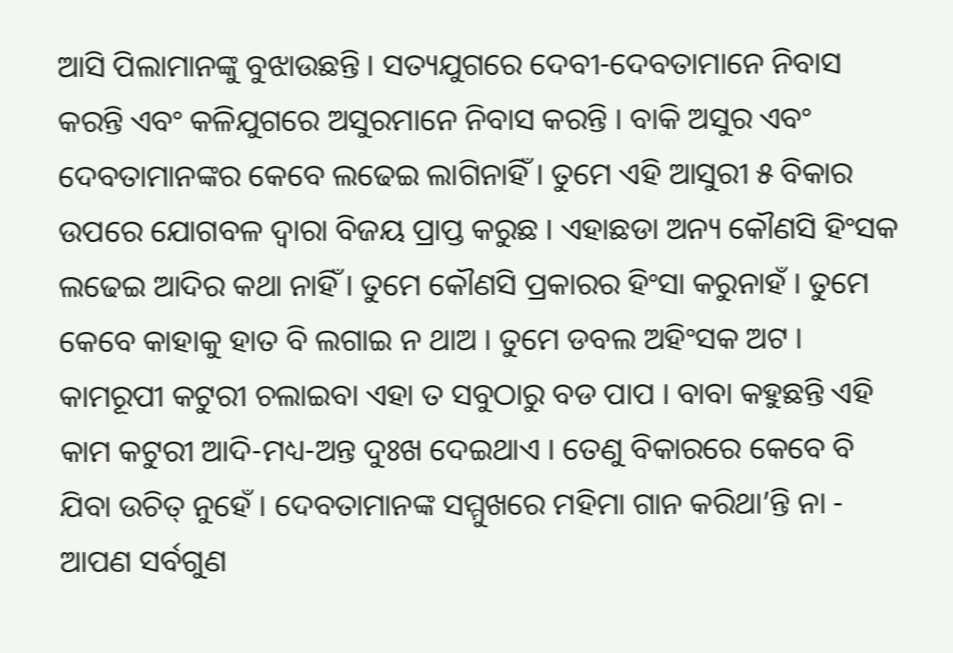ଆସି ପିଲାମାନଙ୍କୁ ବୁଝାଉଛନ୍ତି । ସତ୍ୟଯୁଗରେ ଦେବୀ-ଦେବତାମାନେ ନିବାସ କରନ୍ତି ଏବଂ କଳିଯୁଗରେ ଅସୁରମାନେ ନିବାସ କରନ୍ତି । ବାକି ଅସୁର ଏବଂ ଦେବତାମାନଙ୍କର କେବେ ଲଢେଇ ଲାଗିନାହିଁ । ତୁମେ ଏହି ଆସୁରୀ ୫ ବିକାର ଉପରେ ଯୋଗବଳ ଦ୍ୱାରା ବିଜୟ ପ୍ରାପ୍ତ କରୁଛ । ଏହାଛଡା ଅନ୍ୟ କୌଣସି ହିଂସକ ଲଢେଇ ଆଦିର କଥା ନାହିଁ । ତୁମେ କୌଣସି ପ୍ରକାରର ହିଂସା କରୁନାହଁ । ତୁମେ କେବେ କାହାକୁ ହାତ ବି ଲଗାଇ ନ ଥାଅ । ତୁମେ ଡବଲ ଅହିଂସକ ଅଟ । କାମରୂପୀ କଟୁରୀ ଚଲାଇବା ଏହା ତ ସବୁଠାରୁ ବଡ ପାପ । ବାବା କହୁଛନ୍ତି ଏହି କାମ କଟୁରୀ ଆଦି-ମଧ୍ୟ-ଅନ୍ତ ଦୁଃଖ ଦେଇଥାଏ । ତେଣୁ ବିକାରରେ କେବେ ବି ଯିବା ଉଚିତ୍ ନୁହେଁ । ଦେବତାମାନଙ୍କ ସମ୍ମୁଖରେ ମହିମା ଗାନ କରିଥା’ନ୍ତି ନା - ଆପଣ ସର୍ବଗୁଣ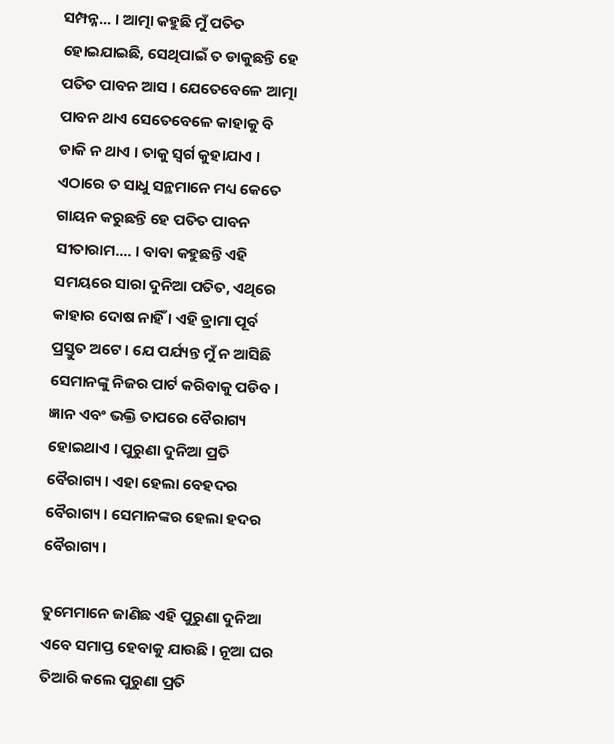ସମ୍ପନ୍ନ... । ଆତ୍ମା କହୁଛି ମୁଁ ପତିତ ହୋଇଯାଇଛି, ସେଥିପାଇଁ ତ ଡାକୁଛନ୍ତି ହେ ପତିତ ପାବନ ଆସ । ଯେତେବେଳେ ଆତ୍ମା ପାବନ ଥାଏ ସେତେବେଳେ କାହାକୁ ବି ଡାକି ନ ଥାଏ । ତାକୁ ସ୍ୱର୍ଗ କୁହାଯାଏ । ଏଠାରେ ତ ସାଧୁ ସନ୍ଥମାନେ ମଧ୍ୟ କେତେ ଗାୟନ କରୁଛନ୍ତି ହେ ପତିତ ପାବନ ସୀତାରାମ.... । ବାବା କହୁଛନ୍ତି ଏହି ସମୟରେ ସାରା ଦୁନିଆ ପତିତ, ଏଥିରେ କାହାର ଦୋଷ ନାହିଁ । ଏହି ଡ୍ରାମା ପୂର୍ବ ପ୍ରସ୍ତୁତ ଅଟେ । ଯେ ପର୍ଯ୍ୟନ୍ତ ମୁଁ ନ ଆସିଛି ସେମାନଙ୍କୁ ନିଜର ପାର୍ଟ କରିବାକୁ ପଡିବ । ଜ୍ଞାନ ଏବଂ ଭକ୍ତି ତାପରେ ବୈରାଗ୍ୟ ହୋଇଥାଏ । ପୁରୁଣା ଦୁନିଆ ପ୍ରତି ବୈରାଗ୍ୟ । ଏହା ହେଲା ବେହଦର ବୈରାଗ୍ୟ । ସେମାନଙ୍କର ହେଲା ହଦର ବୈରାଗ୍ୟ ।

ତୁମେମାନେ ଜାଣିଛ ଏହି ପୁରୁଣା ଦୁନିଆ ଏବେ ସମାପ୍ତ ହେବାକୁ ଯାଉଛି । ନୂଆ ଘର ତିଆରି କଲେ ପୁରୁଣା ପ୍ରତି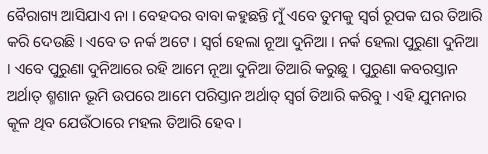ବୈରାଗ୍ୟ ଆସିଯାଏ ନା । ବେହଦର ବାବା କହୁଛନ୍ତି ମୁଁ ଏବେ ତୁମକୁ ସ୍ୱର୍ଗ ରୂପକ ଘର ତିଆରି କରି ଦେଉଛି । ଏବେ ତ ନର୍କ ଅଟେ । ସ୍ୱର୍ଗ ହେଲା ନୂଆ ଦୁନିଆ । ନର୍କ ହେଲା ପୁରୁଣା ଦୁନିଆ । ଏବେ ପୁରୁଣା ଦୁନିଆରେ ରହି ଆମେ ନୂଆ ଦୁନିଆ ତିଆରି କରୁଛୁ । ପୁରୁଣା କବରସ୍ତାନ ଅର୍ଥାତ୍ ଶ୍ମଶାନ ଭୂମି ଉପରେ ଆମେ ପରିସ୍ତାନ ଅର୍ଥାତ୍ ସ୍ୱର୍ଗ ତିଆରି କରିବୁ । ଏହି ଯୁମନାର କୂଳ ଥିବ ଯେଉଁଠାରେ ମହଲ ତିଆରି ହେବ ।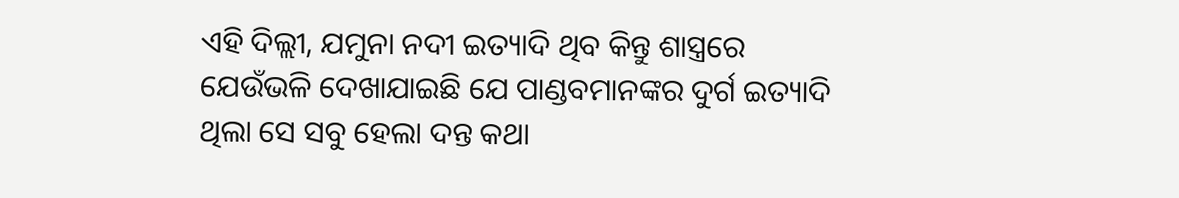ଏହି ଦିଲ୍ଲୀ, ଯମୁନା ନଦୀ ଇତ୍ୟାଦି ଥିବ କିନ୍ତୁ ଶାସ୍ତ୍ରରେ ଯେଉଁଭଳି ଦେଖାଯାଇଛି ଯେ ପାଣ୍ଡବମାନଙ୍କର ଦୁର୍ଗ ଇତ୍ୟାଦି ଥିଲା ସେ ସବୁ ହେଲା ଦନ୍ତ କଥା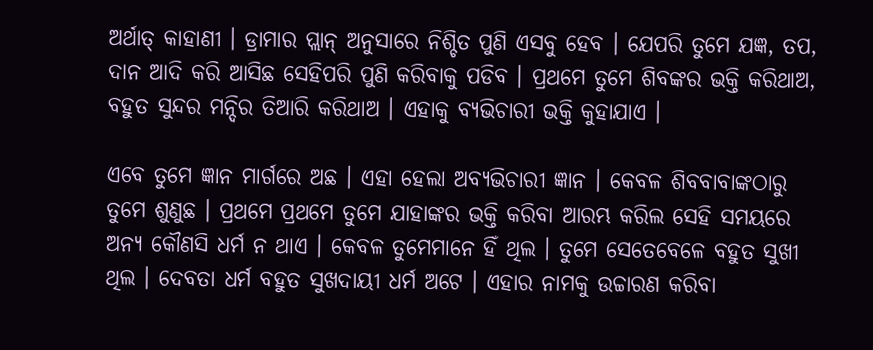ଅର୍ଥାତ୍ କାହାଣୀ । ଡ୍ରାମାର ପ୍ଲାନ୍ ଅନୁସାରେ ନିଶ୍ଚିତ ପୁଣି ଏସବୁ ହେବ । ଯେପରି ତୁମେ ଯଜ୍ଞ, ତପ, ଦାନ ଆଦି କରି ଆସିଛ ସେହିପରି ପୁଣି କରିବାକୁ ପଡିବ । ପ୍ରଥମେ ତୁମେ ଶିବଙ୍କର ଭକ୍ତି କରିଥାଅ, ବହୁତ ସୁନ୍ଦର ମନ୍ଦିର ତିଆରି କରିଥାଅ । ଏହାକୁ ବ୍ୟଭିଚାରୀ ଭକ୍ତି କୁହାଯାଏ ।

ଏବେ ତୁମେ ଜ୍ଞାନ ମାର୍ଗରେ ଅଛ । ଏହା ହେଲା ଅବ୍ୟଭିଚାରୀ ଜ୍ଞାନ । କେବଳ ଶିବବାବାଙ୍କଠାରୁ ତୁମେ ଶୁଣୁଛ । ପ୍ରଥମେ ପ୍ରଥମେ ତୁମେ ଯାହାଙ୍କର ଭକ୍ତି କରିବା ଆରମ୍ଭ କରିଲ ସେହି ସମୟରେ ଅନ୍ୟ କୌଣସି ଧର୍ମ ନ ଥାଏ । କେବଳ ତୁମେମାନେ ହିଁ ଥିଲ । ତୁମେ ସେତେବେଳେ ବହୁତ ସୁଖୀ ଥିଲ । ଦେବତା ଧର୍ମ ବହୁତ ସୁଖଦାୟୀ ଧର୍ମ ଅଟେ । ଏହାର ନାମକୁ ଉଚ୍ଚାରଣ କରିବା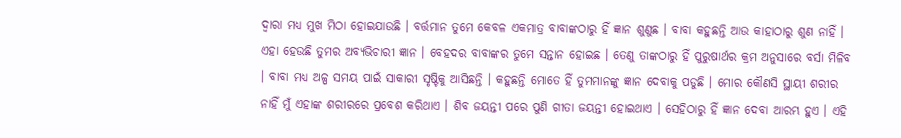ଦ୍ୱାରା ମଧ୍ୟ ମୁଖ ମିଠା ହୋଇଯାଉଛି । ବର୍ତ୍ତମାନ ତୁମେ କେବଳ ଏକମାତ୍ର ବାବାଙ୍କଠାରୁ ହିଁ ଜ୍ଞାନ ଶୁଣୁଛ । ବାବା କହୁଛନ୍ତି ଆଉ କାହାଠାରୁ ଶୁଣ ନାହିଁ । ଏହା ହେଉଛି ତୁମର ଅବ୍ୟଭିଚାରୀ ଜ୍ଞାନ । ବେହଦର ବାବାଙ୍କର ତୁମେ ସନ୍ତାନ ହୋଇଛ । ତେଣୁ ତାଙ୍କଠାରୁ ହିଁ ପୁରୁଷାର୍ଥର କ୍ରମ ଅନୁସାରେ ବର୍ସା ମିଳିବ । ବାବା ମଧ୍ୟ ଅଳ୍ପ ସମୟ ପାଇଁ ସାକାରୀ ସୃଷ୍ଟିକୁ ଆସିଛନ୍ତି । କହୁଛନ୍ତି ମୋତେ ହିଁ ତୁମମାନଙ୍କୁ ଜ୍ଞାନ ଦେବାକୁ ପଡୁଛି । ମୋର କୌଣସି ସ୍ଥାୟୀ ଶରୀର ନାହିଁ ମୁଁ ଏହାଙ୍କ ଶରୀରରେ ପ୍ରବେଶ କରିଥାଏ । ଶିବ ଜୟନ୍ତୀ ପରେ ପୁଣି ଗୀତା ଜୟନ୍ତୀ ହୋଇଥାଏ । ସେହିଠାରୁ ହିଁ ଜ୍ଞାନ ଦେବା ଆରମ୍ଭ ହୁଏ । ଏହି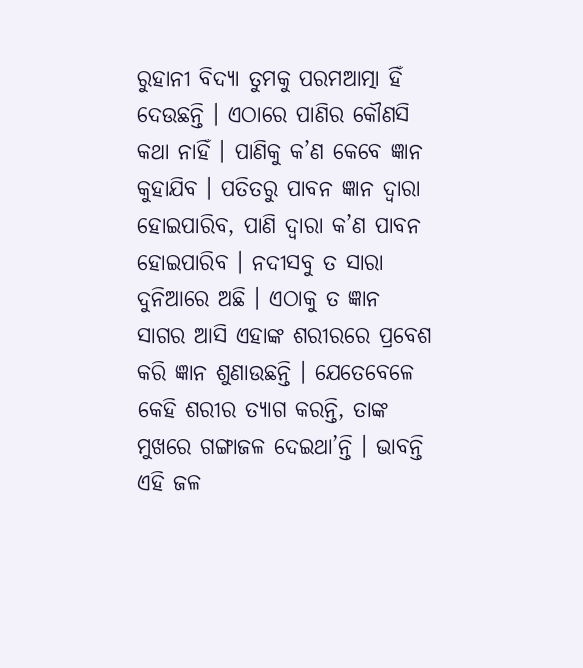ରୁହାନୀ ବିଦ୍ୟା ତୁମକୁ ପରମଆତ୍ମା ହିଁ ଦେଉଛନ୍ତି । ଏଠାରେ ପାଣିର କୌଣସି କଥା ନାହିଁ । ପାଣିକୁ କ’ଣ କେବେ ଜ୍ଞାନ କୁହାଯିବ । ପତିତରୁ ପାବନ ଜ୍ଞାନ ଦ୍ୱାରା ହୋଇପାରିବ, ପାଣି ଦ୍ୱାରା କ’ଣ ପାବନ ହୋଇପାରିବ । ନଦୀସବୁ ତ ସାରା ଦୁନିଆରେ ଅଛି । ଏଠାକୁ ତ ଜ୍ଞାନ ସାଗର ଆସି ଏହାଙ୍କ ଶରୀରରେ ପ୍ରବେଶ କରି ଜ୍ଞାନ ଶୁଣାଉଛନ୍ତି । ଯେତେବେଳେ କେହି ଶରୀର ତ୍ୟାଗ କରନ୍ତି, ତାଙ୍କ ମୁଖରେ ଗଙ୍ଗାଜଳ ଦେଇଥା’ନ୍ତି । ଭାବନ୍ତି ଏହି ଜଳ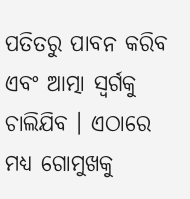ପତିତରୁ ପାବନ କରିବ ଏବଂ ଆତ୍ମା ସ୍ୱର୍ଗକୁ ଚାଲିଯିବ । ଏଠାରେ ମଧ୍ୟ ଗୋମୁଖକୁ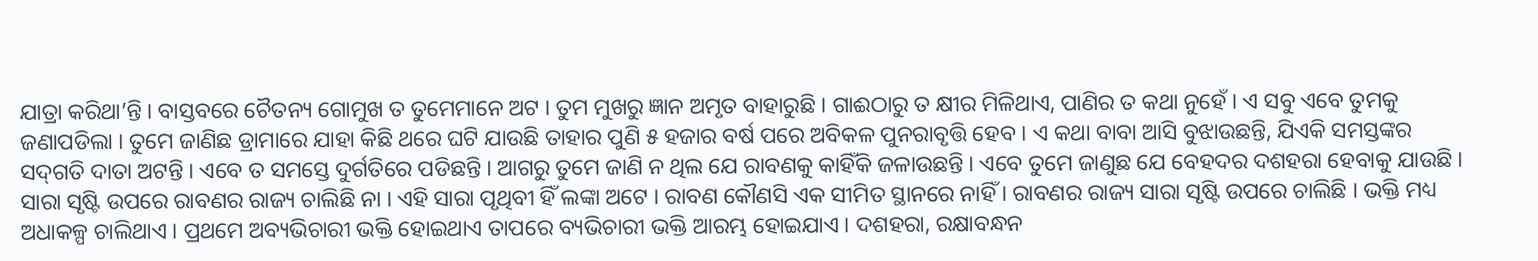ଯାତ୍ରା କରିଥା’ନ୍ତି । ବାସ୍ତବରେ ଚୈତନ୍ୟ ଗୋମୁଖ ତ ତୁମେମାନେ ଅଟ । ତୁମ ମୁଖରୁ ଜ୍ଞାନ ଅମୃତ ବାହାରୁଛି । ଗାଈଠାରୁ ତ କ୍ଷୀର ମିଳିଥାଏ, ପାଣିର ତ କଥା ନୁହେଁ । ଏ ସବୁ ଏବେ ତୁମକୁ ଜଣାପଡିଲା । ତୁମେ ଜାଣିଛ ଡ୍ରାମାରେ ଯାହା କିଛି ଥରେ ଘଟି ଯାଉଛି ତାହାର ପୁଣି ୫ ହଜାର ବର୍ଷ ପରେ ଅବିକଳ ପୁନରାବୃତ୍ତି ହେବ । ଏ କଥା ବାବା ଆସି ବୁଝାଉଛନ୍ତି, ଯିଏକି ସମସ୍ତଙ୍କର ସଦ୍‌ଗତି ଦାତା ଅଟନ୍ତି । ଏବେ ତ ସମସ୍ତେ ଦୁର୍ଗତିରେ ପଡିଛନ୍ତି । ଆଗରୁ ତୁମେ ଜାଣି ନ ଥିଲ ଯେ ରାବଣକୁ କାହିଁକି ଜଳାଉଛନ୍ତି । ଏବେ ତୁମେ ଜାଣୁଛ ଯେ ବେହଦର ଦଶହରା ହେବାକୁ ଯାଉଛି । ସାରା ସୃଷ୍ଟି ଉପରେ ରାବଣର ରାଜ୍ୟ ଚାଲିଛି ନା । ଏହି ସାରା ପୃଥିବୀ ହିଁ ଲଙ୍କା ଅଟେ । ରାବଣ କୌଣସି ଏକ ସୀମିତ ସ୍ଥାନରେ ନାହିଁ । ରାବଣର ରାଜ୍ୟ ସାରା ସୃଷ୍ଟି ଉପରେ ଚାଲିଛି । ଭକ୍ତି ମଧ୍ୟ ଅଧାକଳ୍ପ ଚାଲିଥାଏ । ପ୍ରଥମେ ଅବ୍ୟଭିଚାରୀ ଭକ୍ତି ହୋଇଥାଏ ତାପରେ ବ୍ୟଭିଚାରୀ ଭକ୍ତି ଆରମ୍ଭ ହୋଇଯାଏ । ଦଶହରା, ରକ୍ଷାବନ୍ଧନ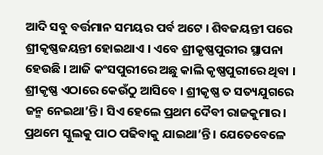ଆଦି ସବୁ ବର୍ତ୍ତମାନ ସମୟର ପର୍ବ ଅଟେ । ଶିବଜୟନ୍ତୀ ପରେ ଶ୍ରୀକୃଷ୍ଣଜୟନ୍ତୀ ହୋଇଥାଏ । ଏବେ ଶ୍ରୀକୃଷ୍ଣପୁରୀର ସ୍ଥାପନା ହେଉଛି । ଆଜି କଂସପୁରୀରେ ଅଛୁ କାଲି କୃଷ୍ଣପୁରୀରେ ଥିବା । ଶ୍ରୀକୃଷ୍ଣ ଏଠାରେ କେଉଁଠୁ ଆସିବେ । ଶ୍ରୀକୃଷ୍ଣ ତ ସତ୍ୟଯୁଗରେ ଜନ୍ମ ନେଇଥା’ନ୍ତି । ସିଏ ହେଲେ ପ୍ରଥମ ଦୈବୀ ରାଜକୁମାର । ପ୍ରଥମେ ସ୍କୁଲକୁ ପାଠ ପଢିବାକୁ ଯାଇଥା’ନ୍ତି । ଯେତେବେଳେ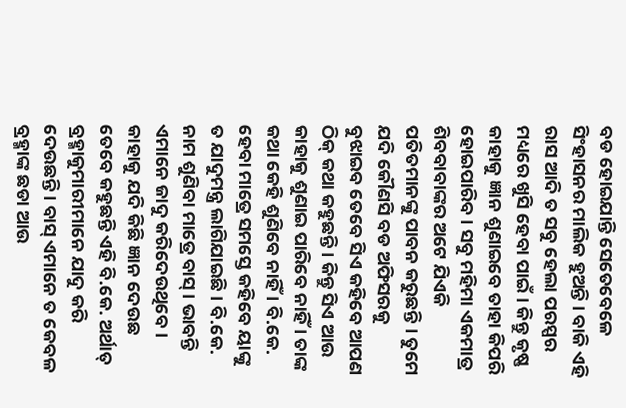ବଡ ହୋଇଯାନ୍ତି ସେତେବେଳେ ସିଂହାସନର ମାଲିକ ହୁଅନ୍ତି । ବାକି ଏହି ରାସ ଆଦି ତ ସବୁ ହେଲା ପରସ୍ପର ମଧ୍ୟରେ ଖୁସି ହେବା ପାଇଁ । କିନ୍ତୁ କୃଷ୍ଣ କାହାକୁ ଜ୍ଞାନ ଶୁଣାଇବେ ତାହା କିପରି ହୋଇପାରିବ । ସବୁ ମହିମା ଏକମାତ୍ର ଶିବବାବାଙ୍କର ଅଟେ ଯିଏକି ପତିତମାନଙ୍କୁ ପାବନ କରୁଛନ୍ତି । ତୁମେ ଯଦି କୌଣସି ବଡ ଅଫିସରକୁ ବୁଝାଇବ ତେବେ ସିଏ କହିବେ ଆପଣ ଠିକ୍ କଥା କହୁଛନ୍ତି । କିନ୍ତୁ ସିଏ ଆଉ କାହାକୁ ଶୁଣାଇ ପାରିବେ ନାହିଁ । ତାଙ୍କ କଥା କେହି ଶୁଣିବେ ନାହିଁ । ବି.କେ. ହେବା ମାତ୍ରେ ସମସ୍ତେ କହିବେ ୟାଙ୍କୁ ତ ଯାଦୁମନ୍ତ୍ର ଲାଗିଯାଇଛି । ବି.କେ. ନାମ ଶୁଣିବା ମାତ୍ରେ ବାସ୍‌ । ଭାବନ୍ତି ଏମାନେ ଜାଦୁ କରିଦେଉଥିବେ । କାହାକୁ ଯଦି କିଛି ଜ୍ଞାନ ଦେଉଛ ତେବେ କହୁଛନ୍ତି ଏହି ବି.କେ. ଅର୍ଥାତ୍ ବ୍ରହ୍ମାକୁମାରୀମାନେ ଯାଦୁ କରି ଦେଉଛନ୍ତି । ବାସ୍ ଏମାନେ ତ କେବଳ ବ୍ରହ୍ମାଙ୍କ ଛଡା ଆଉ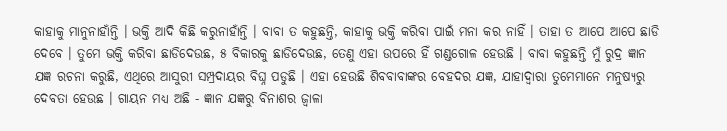କାହାକୁ ମାନୁନାହାଁନ୍ତି । ଭକ୍ତି ଆଦି କିଛି କରୁନାହାଁନ୍ତି । ବାବା ତ କହୁଛନ୍ତି, କାହାକୁ ଭକ୍ତି କରିବା ପାଇଁ ମନା କର ନାହିଁ । ତାହା ତ ଆପେ ଆପେ ଛାଡି ଦେବେ । ତୁମେ ଭକ୍ତି କରିବା ଛାଡିଦେଉଛ, ୫ ବିକାରକୁ ଛାଡିଦେଉଛ, ତେଣୁ ଏହା ଉପରେ ହିଁ ଗଣ୍ଡଗୋଳ ହେଉଛି । ବାବା କହୁଛନ୍ତି ମୁଁ ରୁଦ୍ର ଜ୍ଞାନ ଯଜ୍ଞ ରଚନା କରୁଛି, ଏଥିରେ ଆସୁରୀ ସମ୍ପ୍ରଦାୟର ବିଘ୍ନ ପଡୁଛି । ଏହା ହେଉଛି ଶିବବାବାଙ୍କର ବେହଦର ଯଜ୍ଞ, ଯାହାଦ୍ୱାରା ତୁମେମାନେ ମନୁଷ୍ୟରୁ ଦେବତା ହେଉଛ । ଗାୟନ ମଧ୍ୟ ଅଛି - ଜ୍ଞାନ ଯଜ୍ଞରୁ ବିନାଶର ଜ୍ୱାଳା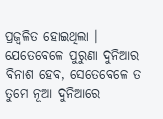ପ୍ରଜ୍ୱଳିତ ହୋଇଥିଲା । ଯେତେବେଳେ ପୁରୁଣା ଦୁନିଆର ବିନାଶ ହେବ, ସେତେବେଳେ ତ ତୁମେ ନୂଆ ଦୁନିଆରେ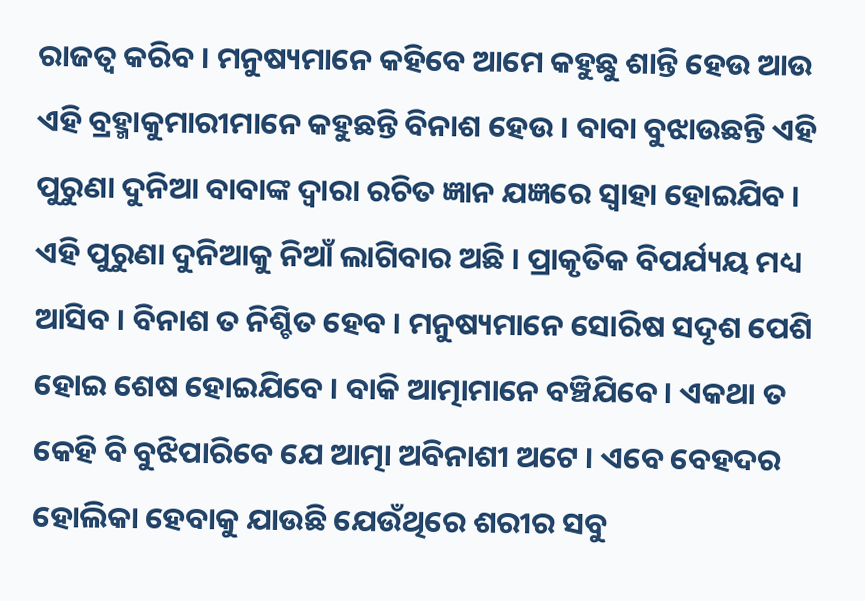ରାଜତ୍ୱ କରିବ । ମନୁଷ୍ୟମାନେ କହିବେ ଆମେ କହୁଛୁ ଶାନ୍ତି ହେଉ ଆଉ ଏହି ବ୍ରହ୍ମାକୁମାରୀମାନେ କହୁଛନ୍ତି ବିନାଶ ହେଉ । ବାବା ବୁଝାଉଛନ୍ତି ଏହି ପୁରୁଣା ଦୁନିଆ ବାବାଙ୍କ ଦ୍ୱାରା ରଚିତ ଜ୍ଞାନ ଯଜ୍ଞରେ ସ୍ୱାହା ହୋଇଯିବ । ଏହି ପୁରୁଣା ଦୁନିଆକୁ ନିଆଁ ଲାଗିବାର ଅଛି । ପ୍ରାକୃତିକ ବିପର୍ଯ୍ୟୟ ମଧ୍ୟ ଆସିବ । ବିନାଶ ତ ନିଶ୍ଚିତ ହେବ । ମନୁଷ୍ୟମାନେ ସୋରିଷ ସଦୃଶ ପେଶି ହୋଇ ଶେଷ ହୋଇଯିବେ । ବାକି ଆତ୍ମାମାନେ ବଞ୍ଚିଯିବେ । ଏକଥା ତ କେହି ବି ବୁଝିପାରିବେ ଯେ ଆତ୍ମା ଅବିନାଶୀ ଅଟେ । ଏବେ ବେହଦର ହୋଲିକା ହେବାକୁ ଯାଉଛି ଯେଉଁଥିରେ ଶରୀର ସବୁ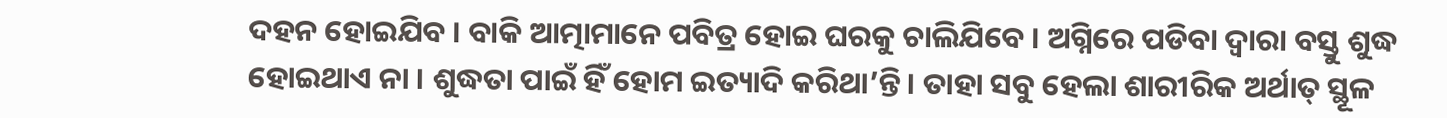ଦହନ ହୋଇଯିବ । ବାକି ଆତ୍ମାମାନେ ପବିତ୍ର ହୋଇ ଘରକୁ ଚାଲିଯିବେ । ଅଗ୍ନିରେ ପଡିବା ଦ୍ୱାରା ବସ୍ତୁ ଶୁଦ୍ଧ ହୋଇଥାଏ ନା । ଶୁଦ୍ଧତା ପାଇଁ ହିଁ ହୋମ ଇତ୍ୟାଦି କରିଥା’ନ୍ତି । ତାହା ସବୁ ହେଲା ଶାରୀରିକ ଅର୍ଥାତ୍ ସ୍ଥୂଳ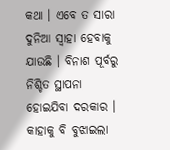କଥା । ଏବେ ତ ସାରା ଦୁନିଆ ସ୍ୱାହା ହେବାକୁ ଯାଉଛି । ବିନାଶ ପୂର୍ବରୁ ନିଶ୍ଚିତ ସ୍ଥାପନା ହୋଇଯିବା ଦରକାର । କାହାକୁ ବି ବୁଝାଇଲା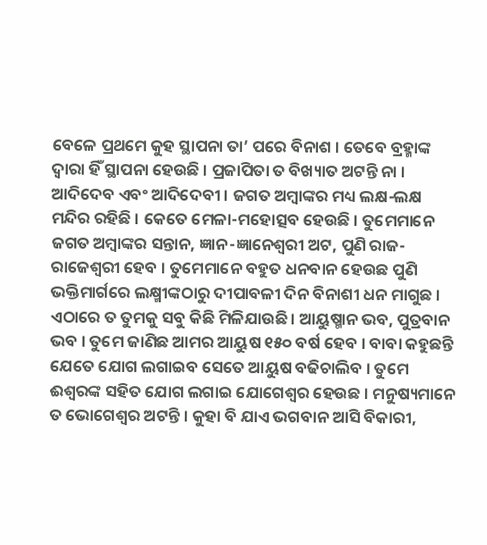ବେଳେ ପ୍ରଥମେ କୁହ ସ୍ଥାପନା ତା’ ପରେ ବିନାଶ । ତେବେ ବ୍ରହ୍ମାଙ୍କ ଦ୍ୱାରା ହିଁ ସ୍ଥାପନା ହେଉଛି । ପ୍ରଜାପିତା ତ ବିଖ୍ୟାତ ଅଟନ୍ତି ନା । ଆଦିଦେବ ଏବଂ ଆଦିଦେବୀ । ଜଗତ ଅମ୍ବାଙ୍କର ମଧ୍ୟ ଲକ୍ଷ-ଲକ୍ଷ ମନ୍ଦିର ରହିଛି । କେତେ ମେଳା-ମହୋତ୍ସବ ହେଉଛି । ତୁମେମାନେ ଜଗତ ଅମ୍ବାଙ୍କର ସନ୍ତାନ, ଜ୍ଞାନ-ଜ୍ଞାନେଶ୍ୱରୀ ଅଟ, ପୁଣି ରାଜ-ରାଜେଶ୍ୱରୀ ହେବ । ତୁମେମାନେ ବହୁତ ଧନବାନ ହେଉଛ ପୁଣି ଭକ୍ତିମାର୍ଗରେ ଲକ୍ଷ୍ମୀଙ୍କଠାରୁ ଦୀପାବଳୀ ଦିନ ବିନାଶୀ ଧନ ମାଗୁଛ । ଏଠାରେ ତ ତୁମକୁ ସବୁ କିଛି ମିଳିଯାଉଛି । ଆୟୁଷ୍ମାନ ଭବ, ପୁତ୍ରବାନ ଭବ । ତୁମେ ଜାଣିଛ ଆମର ଆୟୁଷ ୧୫୦ ବର୍ଷ ହେବ । ବାବା କହୁଛନ୍ତି ଯେତେ ଯୋଗ ଲଗାଇବ ସେତେ ଆୟୁଷ ବଢିଚାଲିବ । ତୁମେ ଈଶ୍ୱରଙ୍କ ସହିତ ଯୋଗ ଲଗାଇ ଯୋଗେଶ୍ୱର ହେଉଛ । ମନୁଷ୍ୟମାନେ ତ ଭୋଗେଶ୍ୱର ଅଟନ୍ତି । କୁହା ବି ଯାଏ ଭଗବାନ ଆସି ବିକାରୀ,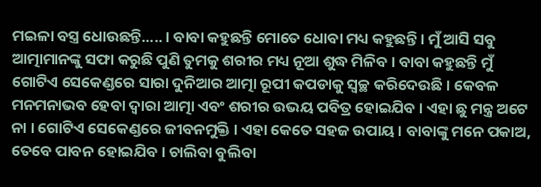ମଇଳା ବସ୍ତ୍ର ଧୋଉଛନ୍ତି..... । ବାବା କହୁଛନ୍ତି ମୋତେ ଧୋବା ମଧ୍ୟ କହୁଛନ୍ତି । ମୁଁ ଆସି ସବୁ ଆତ୍ମାମାନଙ୍କୁ ସଫା କରୁଛି ପୁଣି ତୁମକୁ ଶରୀର ମଧ୍ୟ ନୂଆ ଶୁଦ୍ଧ ମିଳିବ । ବାବା କହୁଛନ୍ତି ମୁଁ ଗୋଟିଏ ସେକେଣ୍ଡରେ ସାରା ଦୁନିଆର ଆତ୍ମା ରୂପୀ କପଡାକୁ ସ୍ୱଚ୍ଛ କରିଦେଉଛି । କେବଳ ମନମନାଭବ ହେବା ଦ୍ୱାରା ଆତ୍ମା ଏବଂ ଶରୀର ଉଭୟ ପବିତ୍ର ହୋଇଯିବ । ଏହା ଛୁ ମନ୍ତ୍ର ଅଟେ ନା । ଗୋଟିଏ ସେକେଣ୍ଡରେ ଜୀବନମୁକ୍ତି । ଏହା କେତେ ସହଜ ଉପାୟ । ବାବାଙ୍କୁ ମନେ ପକାଅ, ତେବେ ପାବନ ହୋଇଯିବ । ଚାଲିବା ବୁଲିବା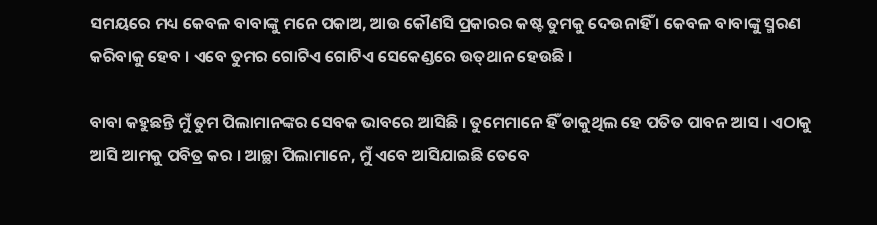ସମୟରେ ମଧ୍ୟ କେବଳ ବାବାଙ୍କୁ ମନେ ପକାଅ, ଆଉ କୌଣସି ପ୍ରକାରର କଷ୍ଟ ତୁମକୁ ଦେଉନାହିଁ । କେବଳ ବାବାଙ୍କୁ ସ୍ମରଣ କରିବାକୁ ହେବ । ଏବେ ତୁମର ଗୋଟିଏ ଗୋଟିଏ ସେକେଣ୍ଡରେ ଉତ୍‌ଥାନ ହେଉଛି ।

ବାବା କହୁଛନ୍ତି ମୁଁ ତୁମ ପିଲାମାନଙ୍କର ସେବକ ଭାବରେ ଆସିଛି । ତୁମେମାନେ ହିଁ ଡାକୁଥିଲ ହେ ପତିତ ପାବନ ଆସ । ଏଠାକୁ ଆସି ଆମକୁ ପବିତ୍ର କର । ଆଚ୍ଛା ପିଲାମାନେ, ମୁଁ ଏବେ ଆସିଯାଇଛି ତେବେ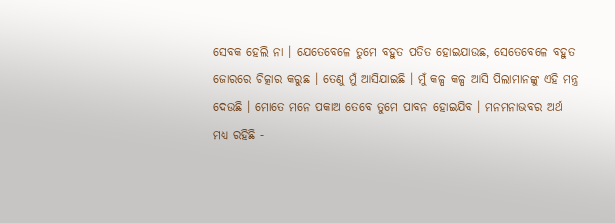ସେବକ ହେଲି ନା । ଯେତେବେଳେ ତୁମେ ବହୁତ ପତିତ ହୋଇଯାଉଛ, ସେତେବେଳେ ବହୁତ ଜୋରରେ ଚିତ୍କାର କରୁଛ । ତେଣୁ ମୁଁ ଆସିଯାଇଛି । ମୁଁ କଳ୍ପ କଳ୍ପ ଆସି ପିଲାମାନଙ୍କୁ ଏହି ମନ୍ତ୍ର ଦେଉଛି । ମୋତେ ମନେ ପକାଅ ତେବେ ତୁମେ ପାବନ ହୋଇଯିବ । ମନମନାଭବର ଅର୍ଥ ମଧ୍ୟ ରହିଛି -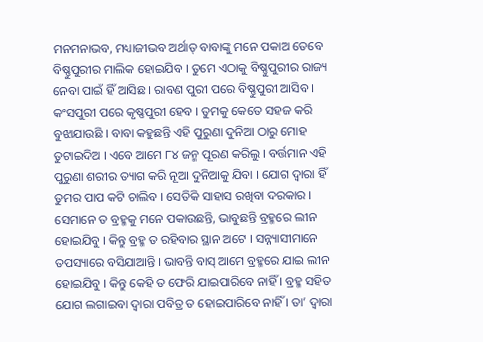ମନମନାଭବ, ମଧ୍ୟାଜୀଭବ ଅର୍ଥାତ୍ ବାବାଙ୍କୁ ମନେ ପକାଅ ତେବେ ବିଷ୍ଣୁପୁରୀର ମାଲିକ ହୋଇଯିବ । ତୁମେ ଏଠାକୁ ବିଷ୍ଣୁପୁରୀର ରାଜ୍ୟ ନେବା ପାଇଁ ହିଁ ଆସିଛ । ରାବଣ ପୁରୀ ପରେ ବିଷ୍ଣୁପୁରୀ ଆସିବ । କଂସପୁରୀ ପରେ କୃଷ୍ଣପୁରୀ ହେବ । ତୁମକୁ କେତେ ସହଜ କରି ବୁଝାଯାଉଛି । ବାବା କହୁଛନ୍ତି ଏହି ପୁରୁଣା ଦୁନିଆ ଠାରୁ ମୋହ ତୁଟାଇଦିଅ । ଏବେ ଆମେ ୮୪ ଜନ୍ମ ପୂରଣ କରିଲୁ । ବର୍ତ୍ତମାନ ଏହି ପୁରୁଣା ଶରୀର ତ୍ୟାଗ କରି ନୂଆ ଦୁନିଆକୁ ଯିବା । ଯୋଗ ଦ୍ୱାରା ହିଁ ତୁମର ପାପ କଟି ଚାଲିବ । ସେତିକି ସାହାସ ରଖିବା ଦରକାର । ସେମାନେ ତ ବ୍ରହ୍ମକୁ ମନେ ପକାଉଛନ୍ତି, ଭାବୁଛନ୍ତି ବ୍ରହ୍ମରେ ଲୀନ ହୋଇଯିବୁ । କିନ୍ତୁ ବ୍ରହ୍ମ ତ ରହିବାର ସ୍ଥାନ ଅଟେ । ସନ୍ନ୍ୟାସୀମାନେ ତପସ୍ୟାରେ ବସିଯାଆନ୍ତି । ଭାବନ୍ତି ବାସ୍ ଆମେ ବ୍ରହ୍ମରେ ଯାଇ ଲୀନ ହୋଇଯିବୁ । କିନ୍ତୁ କେହି ତ ଫେରି ଯାଇପାରିବେ ନାହିଁ । ବ୍ରହ୍ମ ସହିତ ଯୋଗ ଲଗାଇବା ଦ୍ୱାରା ପବିତ୍ର ତ ହୋଇପାରିବେ ନାହିଁ । ତା’ ଦ୍ୱାରା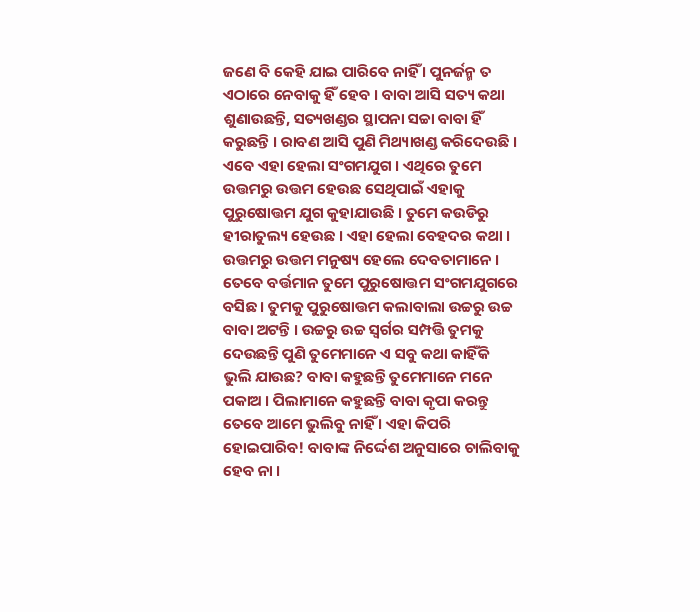ଜଣେ ବି କେହି ଯାଇ ପାରିବେ ନାହିଁ । ପୁନର୍ଜନ୍ମ ତ ଏଠାରେ ନେବାକୁ ହିଁ ହେବ । ବାବା ଆସି ସତ୍ୟ କଥା ଶୁଣାଉଛନ୍ତି, ସତ୍ୟଖଣ୍ଡର ସ୍ଥାପନା ସଚ୍ଚା ବାବା ହିଁ କରୁଛନ୍ତି । ରାବଣ ଆସି ପୁଣି ମିଥ୍ୟାଖଣ୍ଡ କରିଦେଉଛି । ଏବେ ଏହା ହେଲା ସଂଗମଯୁଗ । ଏଥିରେ ତୁମେ ଉତ୍ତମରୁ ଉତ୍ତମ ହେଉଛ ସେଥିପାଇଁ ଏହାକୁ ପୁରୁଷୋତ୍ତମ ଯୁଗ କୁହାଯାଉଛି । ତୁମେ କଉଡିରୁ ହୀରାତୁଲ୍ୟ ହେଉଛ । ଏହା ହେଲା ବେହଦର କଥା । ଉତ୍ତମରୁ ଉତ୍ତମ ମନୁଷ୍ୟ ହେଲେ ଦେବତାମାନେ । ତେବେ ବର୍ତ୍ତମାନ ତୁମେ ପୁରୁଷୋତ୍ତମ ସଂଗମଯୁଗରେ ବସିଛ । ତୁମକୁ ପୁରୁଷୋତ୍ତମ କଲାବାଲା ଉଚ୍ଚରୁ ଉଚ୍ଚ ବାବା ଅଟନ୍ତି । ଉଚ୍ଚରୁ ଉଚ୍ଚ ସ୍ୱର୍ଗର ସମ୍ପତ୍ତି ତୁମକୁ ଦେଉଛନ୍ତି ପୁଣି ତୁମେମାନେ ଏ ସବୁ କଥା କାହିଁକି ଭୁଲି ଯାଉଛ? ବାବା କହୁଛନ୍ତି ତୁମେମାନେ ମନେ ପକାଅ । ପିଲାମାନେ କହୁଛନ୍ତି ବାବା କୃପା କରନ୍ତୁ ତେବେ ଆମେ ଭୁଲିବୁ ନାହିଁ । ଏହା କିପରି ହୋଇପାରିବ! ବାବାଙ୍କ ନିର୍ଦ୍ଦେଶ ଅନୁସାରେ ଚାଲିବାକୁ ହେବ ନା ।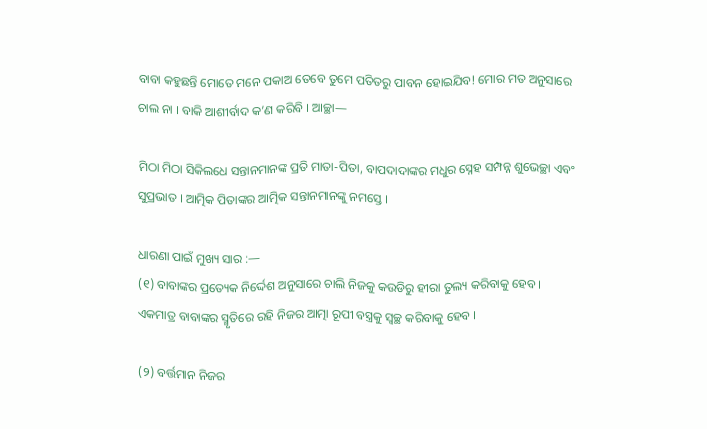ବାବା କହୁଛନ୍ତି ମୋତେ ମନେ ପକାଅ ତେବେ ତୁମେ ପତିତରୁ ପାବନ ହୋଇଯିବ! ମୋର ମତ ଅନୁସାରେ ଚାଲ ନା । ବାକି ଆଶୀର୍ବାଦ କ’ଣ କରିବି । ଆଚ୍ଛା—

ମିଠା ମିଠା ସିକିଲଧେ ସନ୍ତାନମାନଙ୍କ ପ୍ରତି ମାତା-ପିତା, ବାପଦାଦାଙ୍କର ମଧୁର ସ୍ନେହ ସମ୍ପନ୍ନ ଶୁଭେଚ୍ଛା ଏବଂ ସୁପ୍ରଭାତ । ଆତ୍ମିକ ପିତାଙ୍କର ଆତ୍ମିକ ସନ୍ତାନମାନଙ୍କୁ ନମସ୍ତେ ।

ଧାରଣା ପାଇଁ ମୁଖ୍ୟ ସାର :—
(୧) ବାବାଙ୍କର ପ୍ରତ୍ୟେକ ନିର୍ଦ୍ଦେଶ ଅନୁସାରେ ଚାଲି ନିଜକୁ କଉଡିରୁ ହୀରା ତୁଲ୍ୟ କରିବାକୁ ହେବ । ଏକମାତ୍ର ବାବାଙ୍କର ସ୍ମୃତିରେ ରହି ନିଜର ଆତ୍ମା ରୂପୀ ବସ୍ତ୍ରକୁ ସ୍ୱଚ୍ଛ କରିବାକୁ ହେବ ।

(୨) ବର୍ତ୍ତମାନ ନିଜର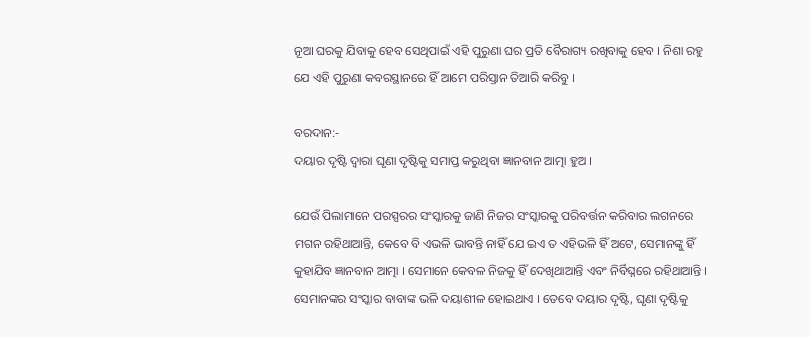ନୂଆ ଘରକୁ ଯିବାକୁ ହେବ ସେଥିପାଇଁ ଏହି ପୁରୁଣା ଘର ପ୍ରତି ବୈରାଗ୍ୟ ରଖିବାକୁ ହେବ । ନିଶା ରହୁ ଯେ ଏହି ପୁରୁଣା କବରସ୍ଥାନରେ ହିଁ ଆମେ ପରିସ୍ତାନ ତିଆରି କରିବୁ ।

ବରଦାନ:-
ଦୟାର ଦୃଷ୍ଟି ଦ୍ୱାରା ଘୃଣା ଦୃଷ୍ଟିକୁ ସମାପ୍ତ କରୁଥିବା ଜ୍ଞାନବାନ ଆତ୍ମା ହୁଅ ।

ଯେଉଁ ପିଲାମାନେ ପରସ୍ପରର ସଂସ୍କାରକୁ ଜାଣି ନିଜର ସଂସ୍କାରକୁ ପରିବର୍ତ୍ତନ କରିବାର ଲଗନରେ ମଗନ ରହିଥାଆନ୍ତି, କେବେ ବି ଏଭଳି ଭାବନ୍ତି ନାହିଁ ଯେ ଇଏ ତ ଏହିଭଳି ହିଁ ଅଟେ, ସେମାନଙ୍କୁ ହିଁ କୁହାଯିବ ଜ୍ଞାନବାନ ଆତ୍ମା । ସେମାନେ କେବଳ ନିଜକୁ ହିଁ ଦେଖିଥାଆନ୍ତି ଏବଂ ନିର୍ବିଘ୍ନରେ ରହିଥାଆନ୍ତି । ସେମାନଙ୍କର ସଂସ୍କାର ବାବାଙ୍କ ଭଳି ଦୟାଶୀଳ ହୋଇଥାଏ । ତେବେ ଦୟାର ଦୃଷ୍ଟି, ଘୃଣା ଦୃଷ୍ଟିକୁ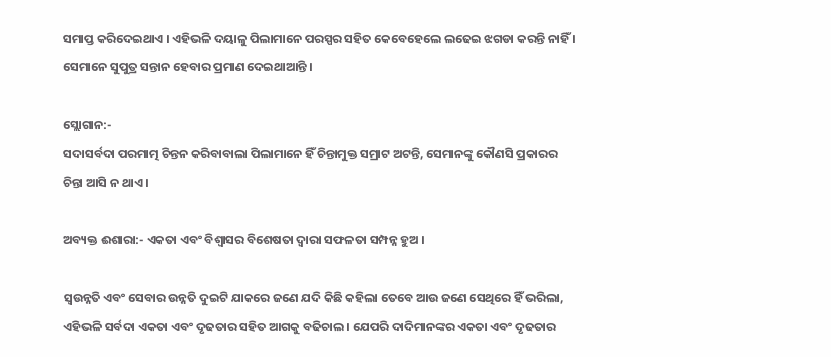ସମାପ୍ତ କରିଦେଇଥାଏ । ଏହିଭଳି ଦୟାଳୁ ପିଲାମାନେ ପରସ୍ପର ସହିତ କେବେହେଲେ ଲଢେଇ ଝଗଡା କରନ୍ତି ନାହିଁ । ସେମାନେ ସୁପୁତ୍ର ସନ୍ତାନ ହେବାର ପ୍ରମାଣ ଦେଇଥାଆନ୍ତି ।

ସ୍ଲୋଗାନ:-
ସଦାସର୍ବଦା ପରମାତ୍ମ ଚିନ୍ତନ କରିବାବାଲା ପିଲାମାନେ ହିଁ ଚିନ୍ତାମୁକ୍ତ ସମ୍ରାଟ ଅଟନ୍ତି, ସେମାନଙ୍କୁ କୌଣସି ପ୍ରକାରର ଚିନ୍ତା ଆସି ନ ଥାଏ ।

ଅବ୍ୟକ୍ତ ଈଶାରା:- ଏକତା ଏବଂ ବିଶ୍ୱାସର ବିଶେଷତା ଦ୍ୱାରା ସଫଳତା ସମ୍ପନ୍ନ ହୁଅ ।

ସ୍ୱଉନ୍ନତି ଏବଂ ସେବାର ଉନ୍ନତି ଦୁଇଟି ଯାକରେ ଜଣେ ଯଦି କିଛି କହିଲା ତେବେ ଆଉ ଜଣେ ସେଥିରେ ହିଁ ଭରିଲା, ଏହିଭଳି ସର୍ବଦା ଏକତା ଏବଂ ଦୃଢତାର ସହିତ ଆଗକୁ ବଢିଚାଲ । ଯେପରି ଦାଦିମାନଙ୍କର ଏକତା ଏବଂ ଦୃଢତାର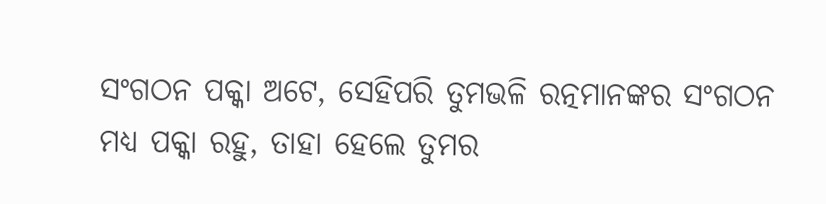ସଂଗଠନ ପକ୍କା ଅଟେ, ସେହିପରି ତୁମଭଳି ରତ୍ନମାନଙ୍କର ସଂଗଠନ ମଧ୍ୟ ପକ୍କା ରହୁ, ତାହା ହେଲେ ତୁମର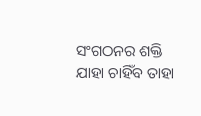ସଂଗଠନର ଶକ୍ତି ଯାହା ଚାହିଁବ ତାହା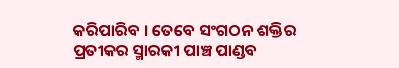କରିପାରିବ । ତେବେ ସଂଗଠନ ଶକ୍ତିର ପ୍ରତୀକର ସ୍ମାରକୀ ପାଞ୍ଚ ପାଣ୍ଡବ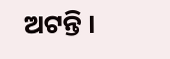ଅଟନ୍ତି ।